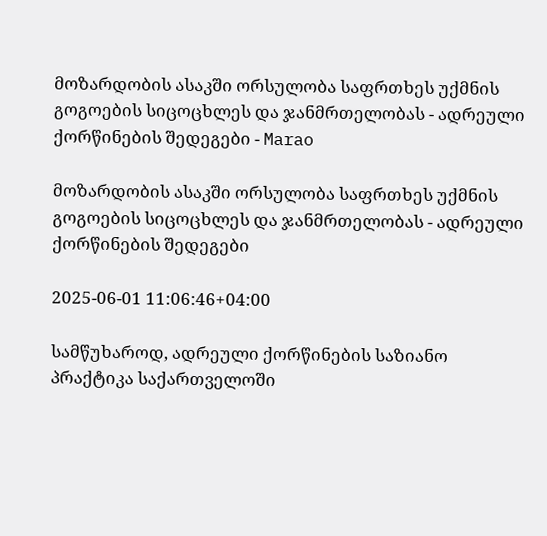მოზარდობის ასაკში ორსულობა საფრთხეს უქმნის გოგოების სიცოცხლეს და ჯანმრთელობას - ადრეული ქორწინების შედეგები - Marao

მოზარდობის ასაკში ორსულობა საფრთხეს უქმნის გოგოების სიცოცხლეს და ჯანმრთელობას - ადრეული ქორწინების შედეგები

2025-06-01 11:06:46+04:00

სამწუხაროდ, ადრეული ქორწინების საზიანო პრაქტიკა საქართველოში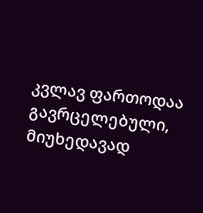კვლავ ფართოდაა გავრცელებული, მიუხედავად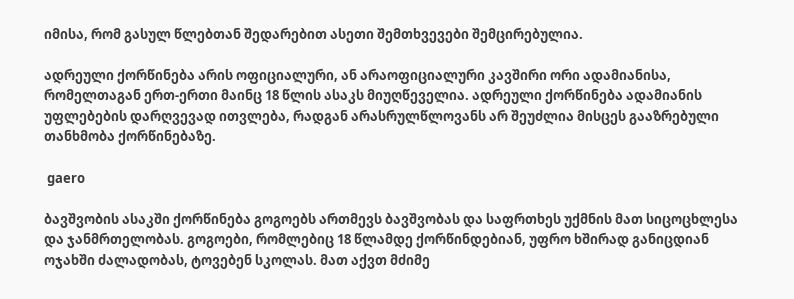იმისა, რომ გასულ წლებთან შედარებით ასეთი შემთხვევები შემცირებულია.

ადრეული ქორწინება არის ოფიციალური, ან არაოფიციალური კავშირი ორი ადამიანისა, რომელთაგან ერთ-ერთი მაინც 18 წლის ასაკს მიუღწეველია. ადრეული ქორწინება ადამიანის უფლებების დარღვევად ითვლება, რადგან არასრულწლოვანს არ შეუძლია მისცეს გააზრებული თანხმობა ქორწინებაზე.

 gaero

ბავშვობის ასაკში ქორწინება გოგოებს ართმევს ბავშვობას და საფრთხეს უქმნის მათ სიცოცხლესა და ჯანმრთელობას. გოგოები, რომლებიც 18 წლამდე ქორწინდებიან, უფრო ხშირად განიცდიან ოჯახში ძალადობას, ტოვებენ სკოლას. მათ აქვთ მძიმე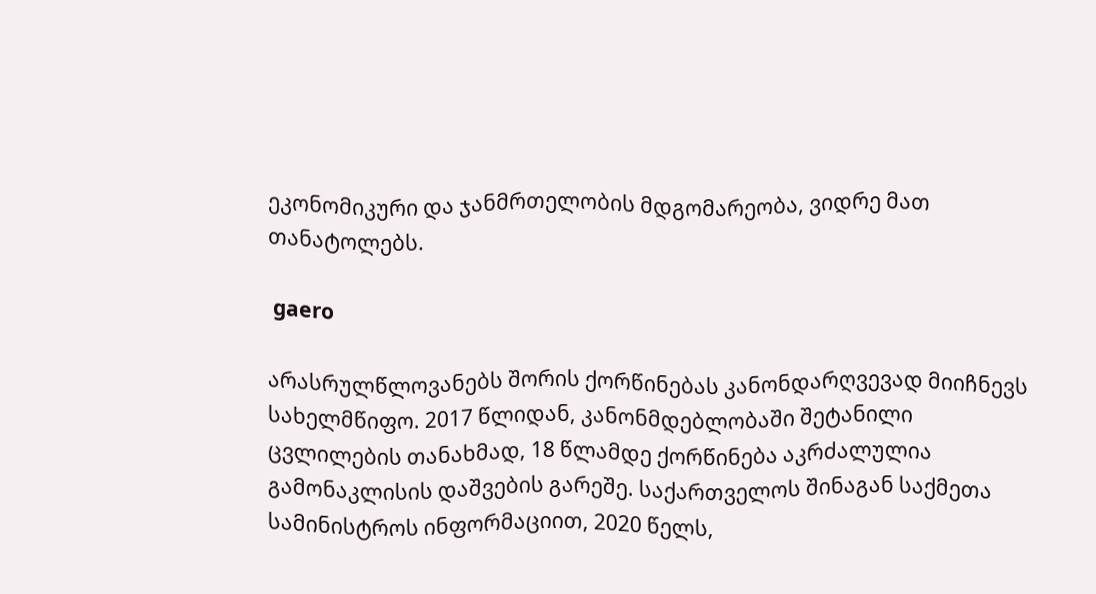ეკონომიკური და ჯანმრთელობის მდგომარეობა, ვიდრე მათ თანატოლებს.

 gaero

არასრულწლოვანებს შორის ქორწინებას კანონდარღვევად მიიჩნევს სახელმწიფო. 2017 წლიდან, კანონმდებლობაში შეტანილი ცვლილების თანახმად, 18 წლამდე ქორწინება აკრძალულია გამონაკლისის დაშვების გარეშე. საქართველოს შინაგან საქმეთა სამინისტროს ინფორმაციით, 2020 წელს,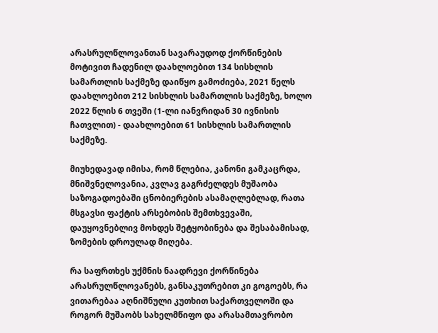არასრულწლოვანთან სავარაუდოდ ქორწინების მოტივით ჩადენილ დაახლოებით 134 სისხლის სამართლის საქმეზე დაიწყო გამოძიება, 2021 წელს დაახლოებით 212 სისხლის სამართლის საქმეზე, ხოლო 2022 წლის 6 თვეში (1-ლი იანვრიდან 30 ივნისის ჩათვლით) - დაახლოებით 61 სისხლის სამართლის საქმეზე.

მიუხედავად იმისა, რომ წლებია, კანონი გამკაცრდა, მნიშვნელოვანია, კვლავ გაგრძელდეს მუშაობა საზოგადოებაში ცნობიერების ასამაღლებლად, რათა მსგავსი ფაქტის არსებობის შემთხვევაში, დაუყოვნებლივ მოხდეს შეტყობინება და შესაბამისად, ზომების დროულად მიღება.

რა საფრთხეს უქმნის ნაადრევი ქორწინება არასრულწლოვანებს, განსაკუთრებით კი გოგოებს, რა ვითარებაა აღნიშნული კუთხით საქართველოში და როგორ მუშაობს სახელმწიფო და არასამთავრობო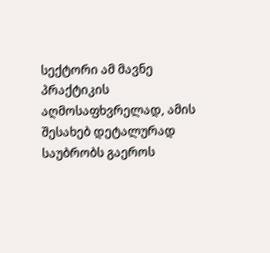სექტორი ამ მავნე პრაქტიკის აღმოსაფხვრელად, ამის შესახებ დეტალურად საუბრობს გაეროს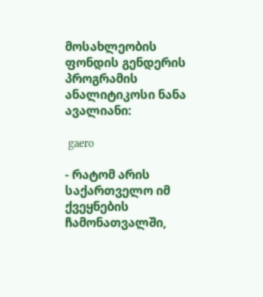მოსახლეობის ფონდის გენდერის პროგრამის ანალიტიკოსი ნანა ავალიანი:

 gaero

- რატომ არის საქართველო იმ ქვეყნების ჩამონათვალში,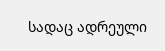სადაც ადრეული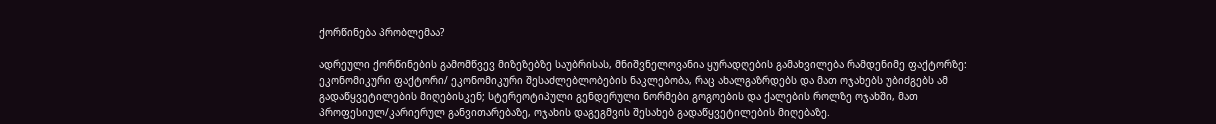ქორწინება პრობლემაა?

ადრეული ქორწინების გამომწვევ მიზეზებზე საუბრისას, მნიშვნელოვანია ყურადღების გამახვილება რამდენიმე ფაქტორზე: ეკონომიკური ფაქტორი/ ეკონომიკური შესაძლებლობების ნაკლებობა, რაც ახალგაზრდებს და მათ ოჯახებს უბიძგებს ამ გადაწყვეტილების მიღებისკენ; სტერეოტიპული გენდერული ნორმები გოგოების და ქალების როლზე ოჯახში, მათ პროფესიულ/კარიერულ განვითარებაზე, ოჯახის დაგეგმვის შესახებ გადაწყვეტილების მიღებაზე.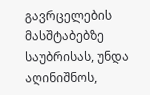გავრცელების მასშტაბებზე საუბრისას, უნდა აღინიშნოს,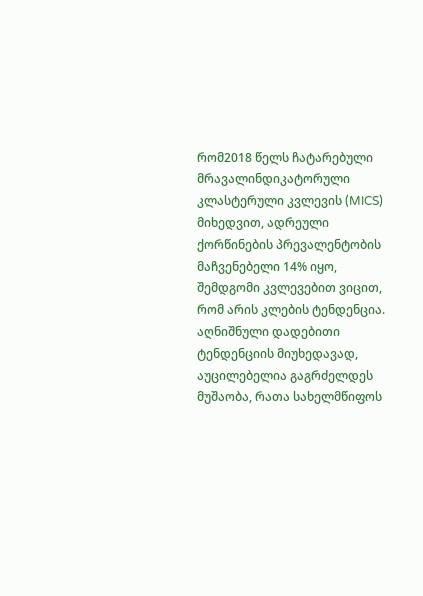რომ2018 წელს ჩატარებული მრავალინდიკატორული კლასტერული კვლევის (MICS) მიხედვით, ადრეული ქორწინების პრევალენტობის მაჩვენებელი 14% იყო, შემდგომი კვლევებით ვიცით, რომ არის კლების ტენდენცია. აღნიშნული დადებითი ტენდენციის მიუხედავად, აუცილებელია გაგრძელდეს მუშაობა, რათა სახელმწიფოს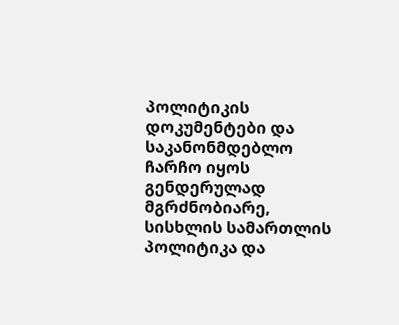პოლიტიკის დოკუმენტები და საკანონმდებლო ჩარჩო იყოს გენდერულად მგრძნობიარე, სისხლის სამართლის პოლიტიკა და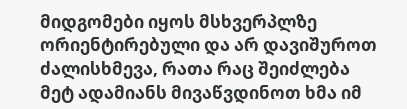მიდგომები იყოს მსხვერპლზე ორიენტირებული და არ დავიშუროთ ძალისხმევა, რათა რაც შეიძლება მეტ ადამიანს მივაწვდინოთ ხმა იმ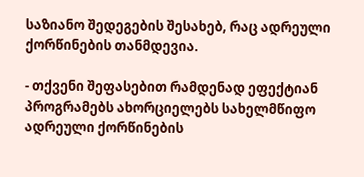საზიანო შედეგების შესახებ, რაც ადრეული ქორწინების თანმდევია.

- თქვენი შეფასებით რამდენად ეფექტიან პროგრამებს ახორციელებს სახელმწიფო ადრეული ქორწინების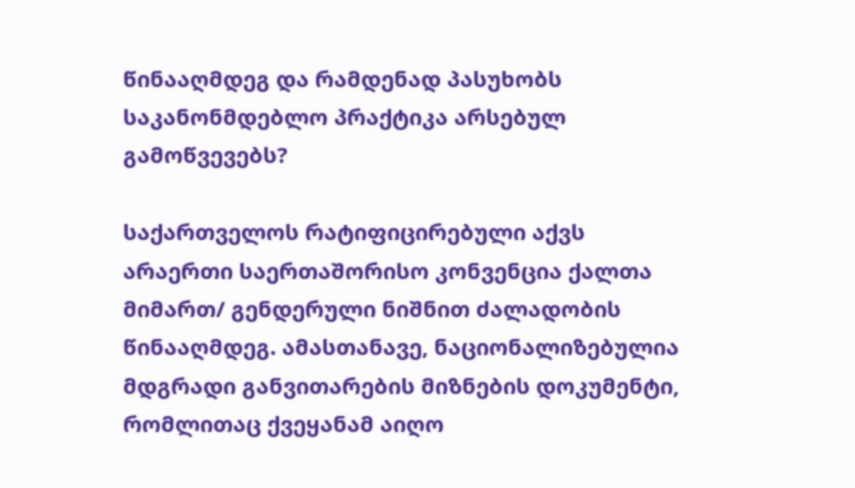წინააღმდეგ და რამდენად პასუხობს საკანონმდებლო პრაქტიკა არსებულ გამოწვევებს?

საქართველოს რატიფიცირებული აქვს არაერთი საერთაშორისო კონვენცია ქალთა მიმართ/ გენდერული ნიშნით ძალადობის წინააღმდეგ. ამასთანავე, ნაციონალიზებულია მდგრადი განვითარების მიზნების დოკუმენტი, რომლითაც ქვეყანამ აიღო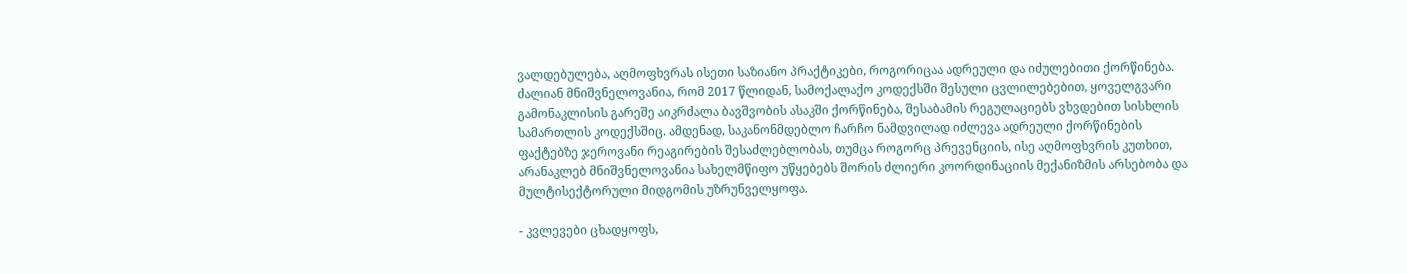ვალდებულება, აღმოფხვრას ისეთი საზიანო პრაქტიკები, როგორიცაა ადრეული და იძულებითი ქორწინება. ძალიან მნიშვნელოვანია, რომ 2017 წლიდან, სამოქალაქო კოდექსში შესული ცვლილებებით, ყოველგვარი გამონაკლისის გარეშე აიკრძალა ბავშვობის ასაკში ქორწინება, შესაბამის რეგულაციებს ვხვდებით სისხლის სამართლის კოდექსშიც. ამდენად, საკანონმდებლო ჩარჩო ნამდვილად იძლევა ადრეული ქორწინების ფაქტებზე ჯეროვანი რეაგირების შესაძლებლობას, თუმცა როგორც პრევენციის, ისე აღმოფხვრის კუთხით, არანაკლებ მნიშვნელოვანია სახელმწიფო უწყებებს შორის ძლიერი კოორდინაციის მექანიზმის არსებობა და მულტისექტორული მიდგომის უზრუნველყოფა.

- კვლევები ცხადყოფს,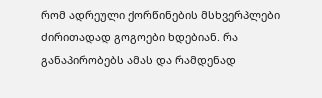რომ ადრეული ქორწინების მსხვერპლები ძირითადად გოგოები ხდებიან. რა განაპირობებს ამას და რამდენად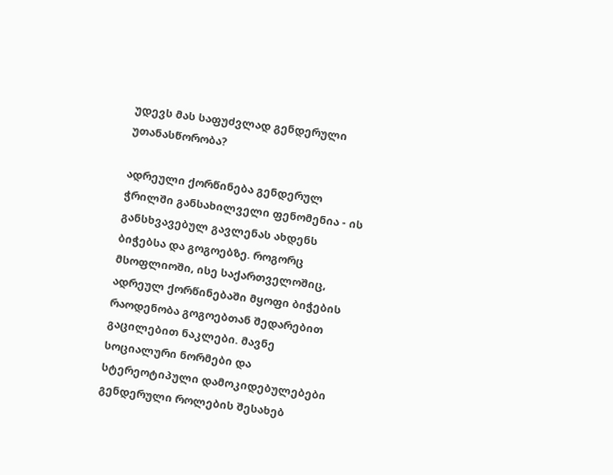უდევს მას საფუძვლად გენდერული უთანასწორობა?

ადრეული ქორწინება გენდერულ ჭრილში განსახილველი ფენომენია - ის განსხვავებულ გავლენას ახდენს ბიჭებსა და გოგოებზე. როგორც მსოფლიოში, ისე საქართველოშიც, ადრეულ ქორწინებაში მყოფი ბიჭების რაოდენობა გოგოებთან შედარებით გაცილებით ნაკლები. მავნე სოციალური ნორმები და სტერეოტიპული დამოკიდებულებები გენდერული როლების შესახებ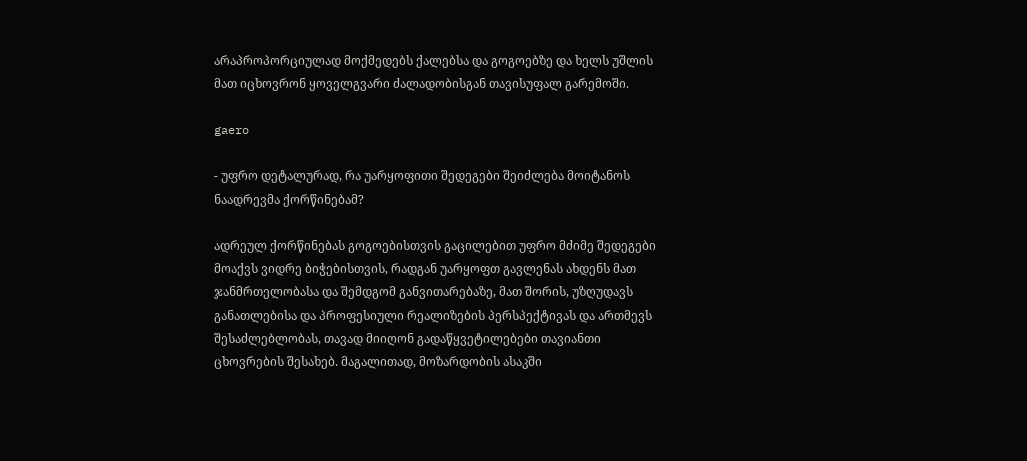არაპროპორციულად მოქმედებს ქალებსა და გოგოებზე და ხელს უშლის მათ იცხოვრონ ყოველგვარი ძალადობისგან თავისუფალ გარემოში.

gaero

- უფრო დეტალურად, რა უარყოფითი შედეგები შეიძლება მოიტანოს ნაადრევმა ქორწინებამ?

ადრეულ ქორწინებას გოგოებისთვის გაცილებით უფრო მძიმე შედეგები მოაქვს ვიდრე ბიჭებისთვის, რადგან უარყოფთ გავლენას ახდენს მათ ჯანმრთელობასა და შემდგომ განვითარებაზე, მათ შორის, უზღუდავს განათლებისა და პროფესიული რეალიზების პერსპექტივას და ართმევს შესაძლებლობას, თავად მიიღონ გადაწყვეტილებები თავიანთი ცხოვრების შესახებ. მაგალითად, მოზარდობის ასაკში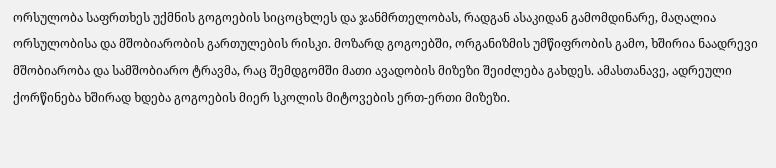ორსულობა საფრთხეს უქმნის გოგოების სიცოცხლეს და ჯანმრთელობას, რადგან ასაკიდან გამომდინარე, მაღალია ორსულობისა და მშობიარობის გართულების რისკი. მოზარდ გოგოებში, ორგანიზმის უმწიფრობის გამო, ხშირია ნაადრევი მშობიარობა და სამშობიარო ტრავმა, რაც შემდგომში მათი ავადობის მიზეზი შეიძლება გახდეს. ამასთანავე, ადრეული ქორწინება ხშირად ხდება გოგოების მიერ სკოლის მიტოვების ერთ-ერთი მიზეზი.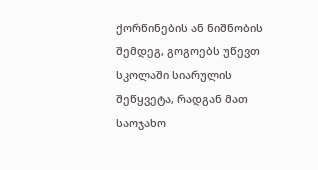ქორწინების ან ნიშნობის შემდეგ, გოგოებს უწევთ სკოლაში სიარულის შეწყვეტა, რადგან მათ საოჯახო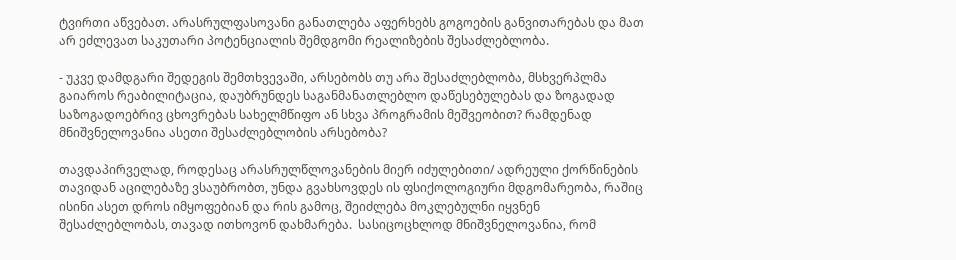ტვირთი აწვებათ. არასრულფასოვანი განათლება აფერხებს გოგოების განვითარებას და მათ არ ეძლევათ საკუთარი პოტენციალის შემდგომი რეალიზების შესაძლებლობა.

- უკვე დამდგარი შედეგის შემთხვევაში, არსებობს თუ არა შესაძლებლობა, მსხვერპლმა გაიაროს რეაბილიტაცია, დაუბრუნდეს საგანმანათლებლო დაწესებულებას და ზოგადად საზოგადოებრივ ცხოვრებას სახელმწიფო ან სხვა პროგრამის მეშვეობით? რამდენად მნიშვნელოვანია ასეთი შესაძლებლობის არსებობა?

თავდაპირველად, როდესაც არასრულწლოვანების მიერ იძულებითი/ ადრეული ქორწინების თავიდან აცილებაზე ვსაუბრობთ, უნდა გვახსოვდეს ის ფსიქოლოგიური მდგომარეობა, რაშიც ისინი ასეთ დროს იმყოფებიან და რის გამოც, შეიძლება მოკლებულნი იყვნენ შესაძლებლობას, თავად ითხოვონ დახმარება.  სასიცოცხლოდ მნიშვნელოვანია, რომ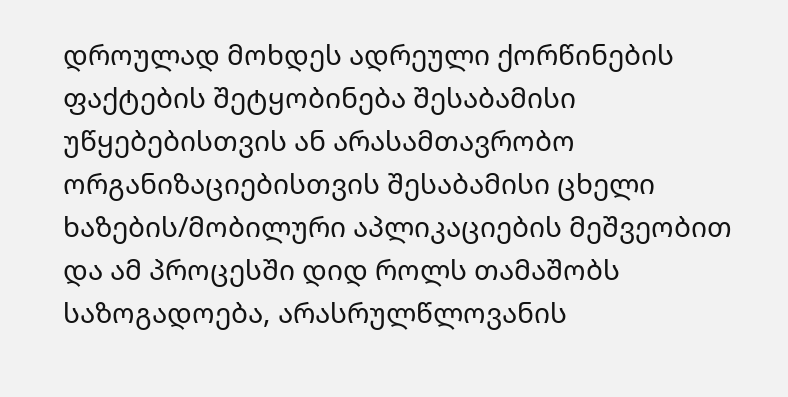დროულად მოხდეს ადრეული ქორწინების ფაქტების შეტყობინება შესაბამისი უწყებებისთვის ან არასამთავრობო ორგანიზაციებისთვის შესაბამისი ცხელი ხაზების/მობილური აპლიკაციების მეშვეობით და ამ პროცესში დიდ როლს თამაშობს საზოგადოება, არასრულწლოვანის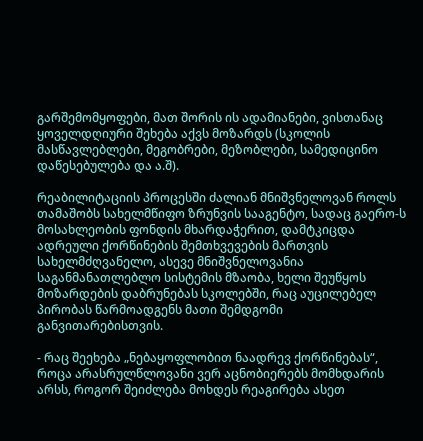გარშემომყოფები, მათ შორის ის ადამიანები, ვისთანაც ყოველდღიური შეხება აქვს მოზარდს (სკოლის მასწავლებლები, მეგობრები, მეზობლები, სამედიცინო დაწესებულება და ა.შ).

რეაბილიტაციის პროცესში ძალიან მნიშვნელოვან როლს თამაშობს სახელმწიფო ზრუნვის სააგენტო, სადაც გაერო-ს მოსახლეობის ფონდის მხარდაჭერით, დამტკიცდა ადრეული ქორწინების შემთხვევების მართვის სახელმძღვანელო, ასევე მნიშვნელოვანია საგანმანათლებლო სისტემის მზაობა, ხელი შეუწყოს მოზარდების დაბრუნებას სკოლებში, რაც აუცილებელ პირობას წარმოადგენს მათი შემდგომი განვითარებისთვის.

- რაც შეეხება „ნებაყოფლობით ნაადრევ ქორწინებას“, როცა არასრულწლოვანი ვერ აცნობიერებს მომხდარის არსს, როგორ შეიძლება მოხდეს რეაგირება ასეთ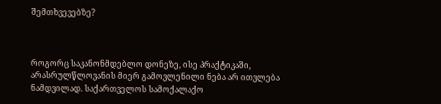შემთხვევებზე?



როგორც საკანონმდებლო დონეზე, ისე პრაქტიკაში, არასრულწლოვანის მიერ გამოვლენილი ნება არ ითვლება ნამდვილად. საქართველოს სამოქალაქო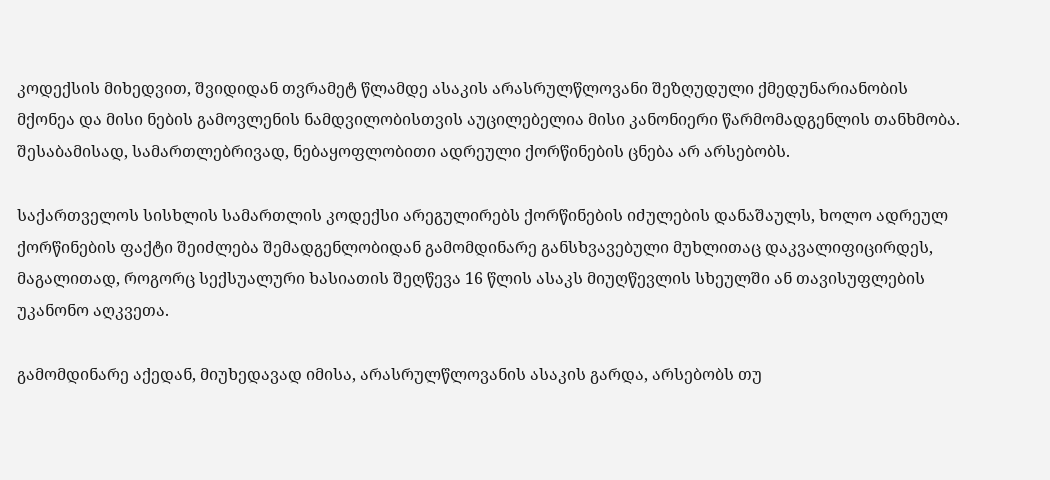კოდექსის მიხედვით, შვიდიდან თვრამეტ წლამდე ასაკის არასრულწლოვანი შეზღუდული ქმედუნარიანობის მქონეა და მისი ნების გამოვლენის ნამდვილობისთვის აუცილებელია მისი კანონიერი წარმომადგენლის თანხმობა. შესაბამისად, სამართლებრივად, ნებაყოფლობითი ადრეული ქორწინების ცნება არ არსებობს.

საქართველოს სისხლის სამართლის კოდექსი არეგულირებს ქორწინების იძულების დანაშაულს, ხოლო ადრეულ ქორწინების ფაქტი შეიძლება შემადგენლობიდან გამომდინარე განსხვავებული მუხლითაც დაკვალიფიცირდეს, მაგალითად, როგორც სექსუალური ხასიათის შეღწევა 16 წლის ასაკს მიუღწევლის სხეულში ან თავისუფლების უკანონო აღკვეთა.

გამომდინარე აქედან, მიუხედავად იმისა, არასრულწლოვანის ასაკის გარდა, არსებობს თუ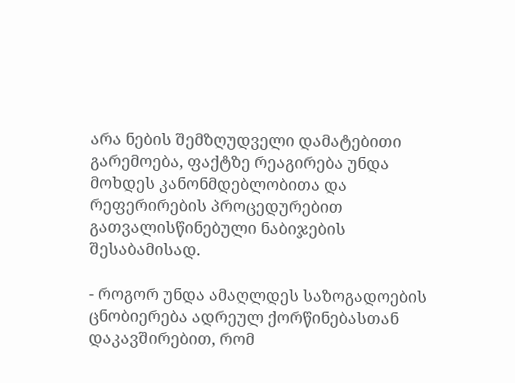არა ნების შემზღუდველი დამატებითი გარემოება, ფაქტზე რეაგირება უნდა მოხდეს კანონმდებლობითა და რეფერირების პროცედურებით გათვალისწინებული ნაბიჯების შესაბამისად.

- როგორ უნდა ამაღლდეს საზოგადოების ცნობიერება ადრეულ ქორწინებასთან დაკავშირებით, რომ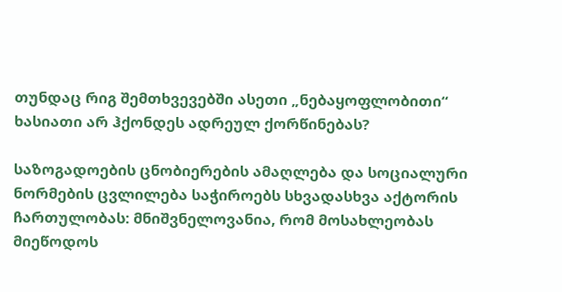თუნდაც რიგ შემთხვევებში ასეთი „ნებაყოფლობითი“ ხასიათი არ ჰქონდეს ადრეულ ქორწინებას?

საზოგადოების ცნობიერების ამაღლება და სოციალური ნორმების ცვლილება საჭიროებს სხვადასხვა აქტორის ჩართულობას: მნიშვნელოვანია, რომ მოსახლეობას მიეწოდოს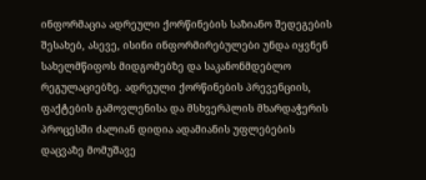ინფორმაცია ადრეული ქორწინების საზიანო შედეგების შესახებ, ასევე, ისინი ინფორმირებულები უნდა იყვნენ სახელმწიფოს მიდგომებზე და საკანონმდებლო რეგულაციებზე. ადრეული ქორწინების პრევენციის, ფაქტების გამოვლენისა და მსხვერპლის მხარდაჭერის პროცესში ძალიან დიდია ადამიანის უფლებების დაცვაზე მომუშავე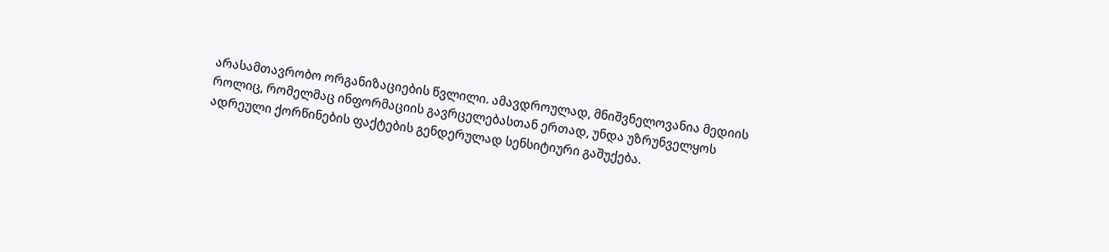არასამთავრობო ორგანიზაციების წვლილი. ამავდროულად, მნიშვნელოვანია მედიის როლიც, რომელმაც ინფორმაციის გავრცელებასთან ერთად, უნდა უზრუნველყოს ადრეული ქორწინების ფაქტების გენდერულად სენსიტიური გაშუქება.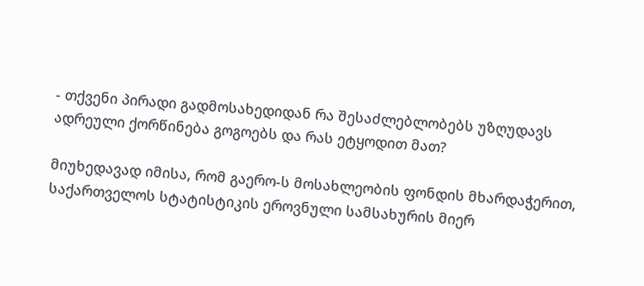- თქვენი პირადი გადმოსახედიდან რა შესაძლებლობებს უზღუდავს ადრეული ქორწინება გოგოებს და რას ეტყოდით მათ?

მიუხედავად იმისა, რომ გაერო-ს მოსახლეობის ფონდის მხარდაჭერით, საქართველოს სტატისტიკის ეროვნული სამსახურის მიერ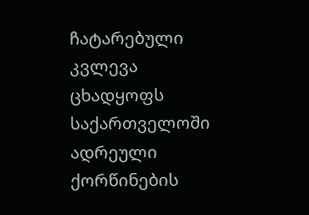ჩატარებული კვლევა ცხადყოფს საქართველოში ადრეული ქორწინების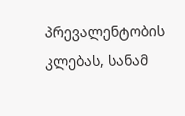პრევალენტობის კლებას, სანამ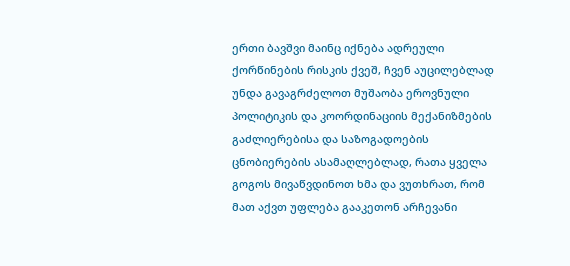ერთი ბავშვი მაინც იქნება ადრეული ქორწინების რისკის ქვეშ, ჩვენ აუცილებლად უნდა გავაგრძელოთ მუშაობა ეროვნული პოლიტიკის და კოორდინაციის მექანიზმების გაძლიერებისა და საზოგადოების ცნობიერების ასამაღლებლად, რათა ყველა გოგოს მივაწვდინოთ ხმა და ვუთხრათ, რომ მათ აქვთ უფლება გააკეთონ არჩევანი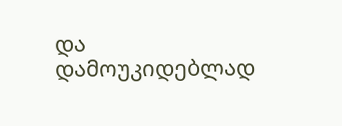და დამოუკიდებლად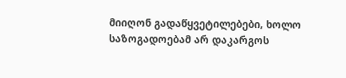მიიღონ გადაწყვეტილებები, ხოლო საზოგადოებამ არ დაკარგოს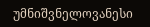უმნიშვნელოვანესი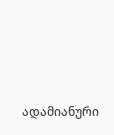ადამიანური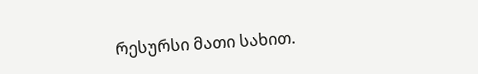რესურსი მათი სახით.